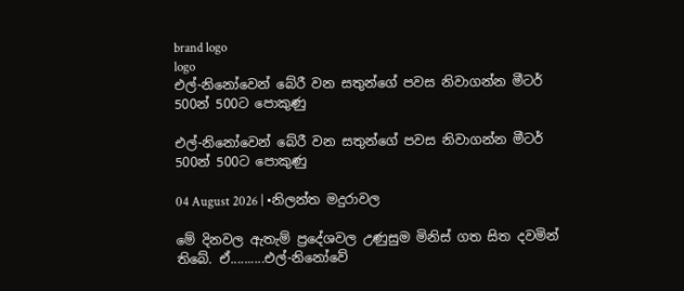brand logo
logo
එල්-නිනෝවෙන් බේරී වන සතුන්ගේ පවස නිවාගන්න මීටර් 500න් 500ට පොකුණු

එල්-නිනෝවෙන් බේරී වන සතුන්ගේ පවස නිවාගන්න මීටර් 500න් 500ට පොකුණු

04 August 2026 | •නිලන්ත මදුරාවල

මේ දිනවල ඇතැම් ප්‍රදේශවල උණුසුම මිනිස් ගත සිත දවමින් තිබේ. ඒ..........එල්-නිනෝවේ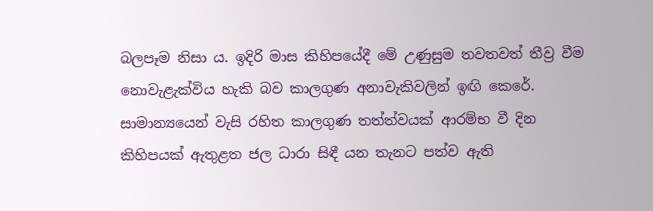බලපෑම නිසා ය. ඉදිරි මාස කිහිපයේදී මේ උණුසුම තවතවත් තීව්‍ර වීම නොවැළැක්විය හැකි බව කාලගුණ අනාවැකිවලින් ඉඟි කෙරේ. සාමාන්‍යයෙන් වැසි රහිත කාලගුණ තත්ත්වයක් ආරම්භ වී දින කිහිපයක් ඇතුළත ජල ධාරා සිඳී යන තැනට පත්ව ඇති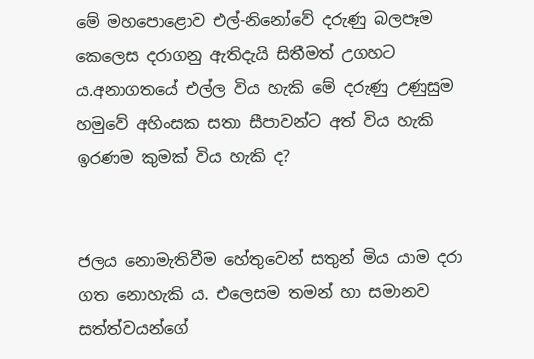මේ මහපොළොව එල්-නිනෝවේ දරුණු බලපෑම කෙලෙස දරාගනු ඇතිදැයි සිතීමත් උගහට ය.අනාගතයේ එල්ල විය හැකි මේ දරුණු උණුසුම හමුවේ අහිංසක සතා සීපාවන්ට අත් විය හැකි ඉරණම කුමක් විය හැකි ද?


ජලය නොමැතිවීම හේතුවෙන් සතුන් මිය යාම දරා ගත නොහැකි ය. එලෙසම තමන් හා සමානව සත්ත්වයන්ගේ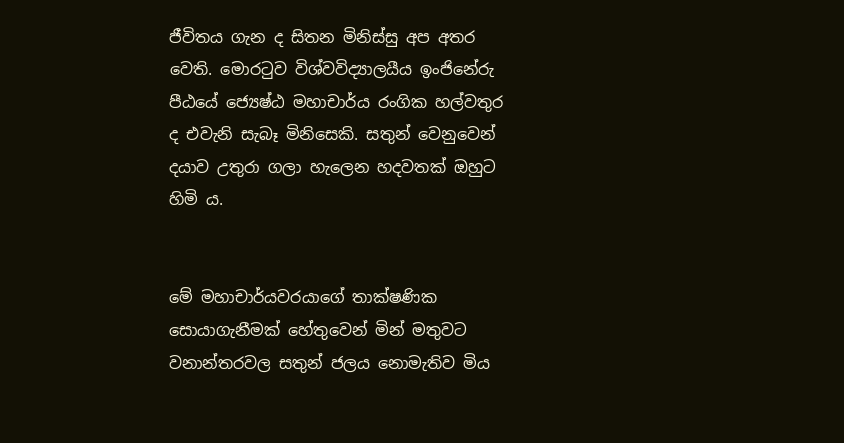ජීවිතය ගැන ද සිතන මිනිස්සු අප අතර වෙති. මොරටුව විශ්වවිද්‍යාලයීය ඉංජිනේරු පීඨයේ ජ්‍යෙෂ්ඨ මහාචාර්ය රංගික හල්වතුර ද එවැනි සැබෑ මිනිසෙකි. සතුන් වෙනුවෙන් දයාව උතුරා ගලා හැලෙන හදවතක් ඔහුට හිමි ය.


මේ මහාචාර්යවරයාගේ තාක්ෂණික සොයාගැනීමක් හේතුවෙන් මින් මතුවට වනාන්තරවල සතුන් ජලය නොමැතිව මිය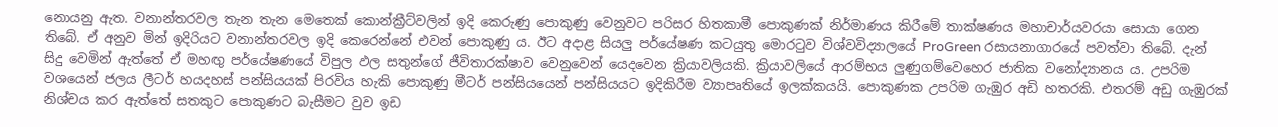නොයනු ඇත. වනාන්තරවල තැන තැන මෙතෙක් කොන්ක්‍රීට්වලින් ඉදි කෙරුණු පොකුණු වෙනුවට පරිසර හිතකාමී පොකුණක් නිර්මාණය කිරීමේ තාක්ෂණය මහාචාර්යවරයා සොයා ගෙන තිබේ. ඒ අනුව මින් ඉදිරියට වනාන්තරවල ඉදි කෙරෙන්නේ එවන් පොකුණු ය. ඊට අදාළ සියලු පර්යේෂණ කටයුතු මොරටුව විශ්වවිද්‍යාලයේ ProGreen රසායනාගාරයේ පවත්වා තිබේ. දැන් සිදු වෙමින් ඇත්තේ ඒ මහඟු පර්යේෂණයේ විපුල ඵල සතුන්ගේ ජීවිතාරක්ෂාව වෙනුවෙන් යෙදවෙන ක්‍රියාවලියකි. ක්‍රියාවලියේ ආරම්භය ලුණුගම්වෙහෙර ජාතික වනෝද්‍යානය ය. උපරිම වශයෙන් ජලය ලීටර් හයදහස් පන්සියයක් පිරවිය හැකි පොකුණු මීටර් පන්සියයෙන් පන්සියයට ඉදිකිරීම ව්‍යාපෘතියේ ඉලක්කයයි. පොකුණක උපරිම ගැඹුර අඩි හතරකි. එතරම් අඩු ගැඹුරක් නිශ්චය කර ඇත්තේ සතකුට පොකුණට බැසීමට වුව ඉඩ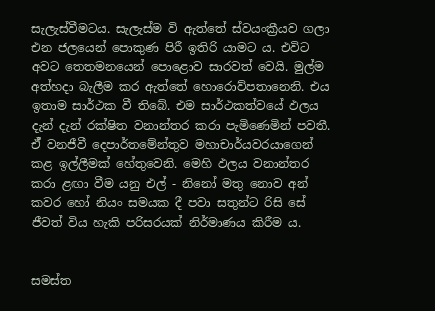සැලැස්වීමටය. සැලැස්ම වි ඇත්තේ ස්වයංක්‍රීයව ගලා එන ජලයෙන් පොකුණ පිරී ඉතිරි යාමට ය. එවිට අවට තෙතමනයෙන් පොළොව සාරවත් වෙයි. මුල්ම අත්හදා බැලීම කර ඇත්තේ හොරොව්පතානෙනි. එය ඉතාම සාර්ථක වී තිබේ. එම සාර්ථකත්වයේ ඵලය දැන් දැන් රක්ෂිත වනාන්තර කරා පැමිණෙමින් පවතී. ඒ් වනජීවී දෙපාර්තමේන්තුව මහාචාර්යවරයාගෙන් කළ ඉල්ලීමක් හේතුවෙනි. මෙහි ඵලය වනාන්තර කරා ළඟා වීම යනු එල් - නිනෝ මතු නොව අන් කවර හෝ නියං සමයක දී පවා සතුන්ට රිසි සේ ජීවත් විය හැකි පරිසරයක් නිර්මාණය කිරීම ය.


සමස්ත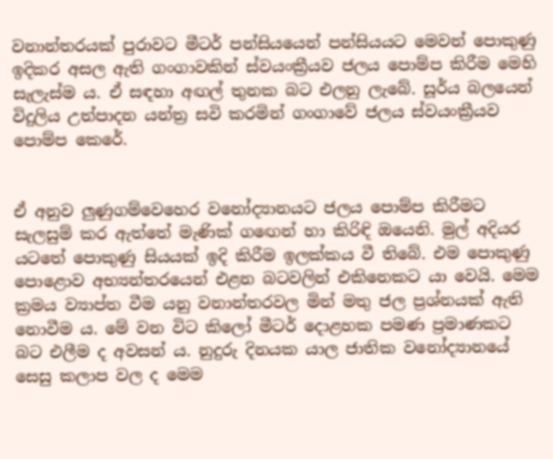වනාන්තරයක් පුරාවට මීටර් පන්සියයෙන් පන්සියයට මෙවන් පොකුණු ඉදිකර අසල ඇති ගංගාවකින් ස්වයංක්‍රීයව ජලය පොම්ප කිරීම මෙහි සැලැස්ම ය. ඒ සඳහා අඟල් තුනක බට එලනු ලැබේ. සූර්ය බලයෙන් විදුලිය උත්පාදන යන්ත්‍ර සවි කරමින් ගංගාවේ ජලය ස්වයංක්‍රීයව පොම්ප කෙරේ.


ඒ අනුව ලුණුගම්වෙහෙර වනෝද්‍යානයට ජලය පොම්ප කිරීමට සැලසුම් කර ඇත්තේ මැණික් ගඟෙන් හා කිරිඳි ඔයෙනි. මුල් අදියර යටතේ පොකුණු සියයක් ඉදි කිරීම ඉලක්කය වී තිබේ. එම පොකුණු පොළොව අභ්‍යන්තරයෙන් එළන බටවලින් එකිනෙකට යා වෙයි. මෙම ක්‍රමය ව්‍යාප්ත වීම යනු වනාන්තරවල මින් මතු ජල ප්‍රශ්නයක් ඇති නොවීම ය. මේ වන විට කිලෝ මීටර් දොළහක පමණ ප්‍රමාණකට බට එලීම ද අවසන් ය. නුදුරු දිනයක යාල ජාතික වනෝද්‍යානයේ සෙසු කලාප වල ද මෙම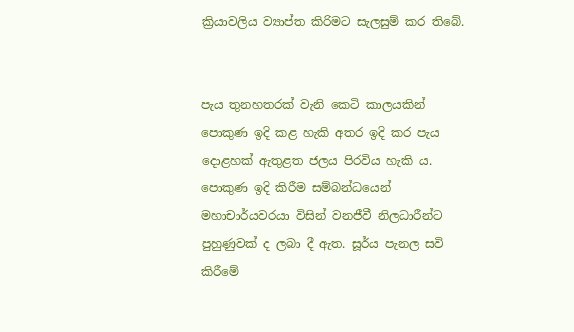ක්‍රියාවලිය ව්‍යාප්ත කිරිමට සැලසුම් කර තිබේ.


පැය තුනහතරක් වැනි කෙටි කාලයකින් පොකුණ ඉදි කළ හැකි අතර ඉදි කර පැය දොළහක් ඇතුළත ජලය පිරවිය හැකි ය. පොකුණ ඉදි කිරීම සම්බන්ධයෙන් මහාචාර්යවරයා විසින් වනජීවී නිලධාරීන්ට පුහුණුවක් ද ලබා දී ඇත. සූර්ය පැනල සවි කිරීමේ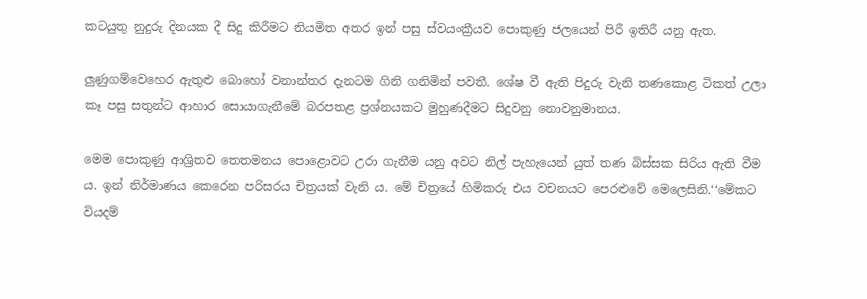කටයුතු නුදුරු දිනයක දී සිදු කිරීමට නියමිත අතර ඉන් පසු ස්වයංක්‍රීයව පොකුණු ජලයෙන් පිරී ඉතිරී යනු ඇත.

ලුණුගම්වෙහෙර ඇතුළු බොහෝ වනාන්තර දැනටම ගිනි ගනිමින් පවතී. ශේෂ වී ඇති පිදුරු වැනි තණකොළ ටිකත් උලා කෑ පසු සතුන්ට ආහාර සොයාගැනීමේ බරපතළ ප්‍රශ්නයකට මුහුණදීමට සිදුවනු නොවනුමානය.

මෙම පොකුණු ආශ්‍රිතව තෙතමනය පොළොවට උරා ගැනීම යනු අවට නිල් පැහැයෙන් යුත් තණ බිස්සක සිරිය ඇති වීම ය. ඉන් නිර්මාණය කෙරෙන පරිසරය චිත්‍රයක් වැනි ය. මේ චිත්‍රයේ හිමිකරු එය වචනයට පෙරළුවේ මෙලෙසිනි.‘‘මේකට වියදම්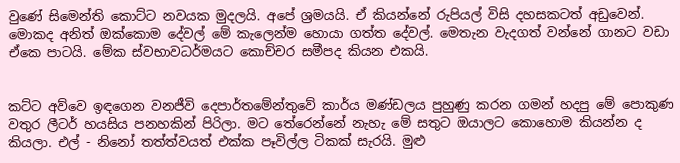වුණේ සිමෙන්ති කොට්ට නවයක මුදලයි. අපේ ශ්‍රමයයි. ඒ කියන්නේ රුපියල් විසි දහසකටත් අඩුවෙන්. මොකද අනිත් ඔක්කොම දේවල් මේ කැලෙන්ම හොයා ගත්ත දේවල්. මෙතැන වැදගත් වන්නේ ගානට වඩා ඒකෙ පාටයි. මේක ස්වභාවධර්මයට කොච්චර සමීපද කියන එකයි.


කට්ට අව්වෙ ඉඳගෙන වනජීවි දෙපාර්තමේන්තුවේ කාර්ය මණ්ඩලය පුහුණු කරන ගමන් හදපු මේ පොකුණ වතුර ලීටර් හයසිය පනහකින් පිරිලා. මට තේරෙන්නේ නැහැ මේ සතුට ඔයාලට කොහොම කියන්න ද කියලා. එල් - නිනෝ තත්ත්වයත් එක්ක පෑවිල්ල ටිකක් සැරයි. මුළු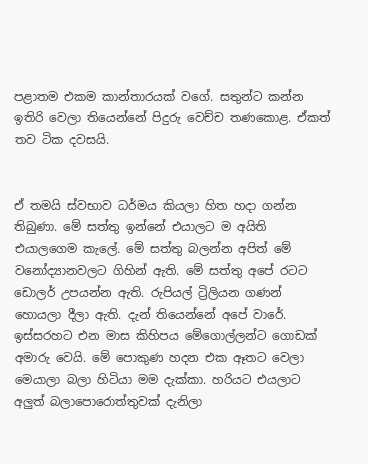පළාතම එකම කාන්තාරයක් වගේ. සතුන්ට කන්න ඉතිරි වෙලා තියෙන්නේ පිදුරු වෙච්ච තණකොළ. ඒකත් තව ටික දවසයි.


ඒ තමයි ස්වභාව ධර්මය කියලා හිත හදා ගන්න තිබුණා. මේ සත්තු ඉන්නේ එයාලට ම අයිති එයාලගෙම කැලේ. මේ සත්තු බලන්න අපිත් මේ වනෝද්‍යානවලට ගිහින් ඇති. මේ සත්තු අපේ රටට ඩොලර් උපයන්න ඇති. රුපියල් ට්‍රිලියන ගණන් හොයලා දීලා ඇති. දැන් තියෙන්නේ අපේ වාරේ. ඉස්සරහට එන මාස කිහිපය මේගොල්ලන්ට ගොඩක් අමාරු වෙයි. මේ පොකුණ හදන එක ඈතට වෙලා මෙයාලා බලා හිටියා මම දැක්කා. හරියට එයලාට අලුත් බලාපොරොත්තුවක් දැනිලා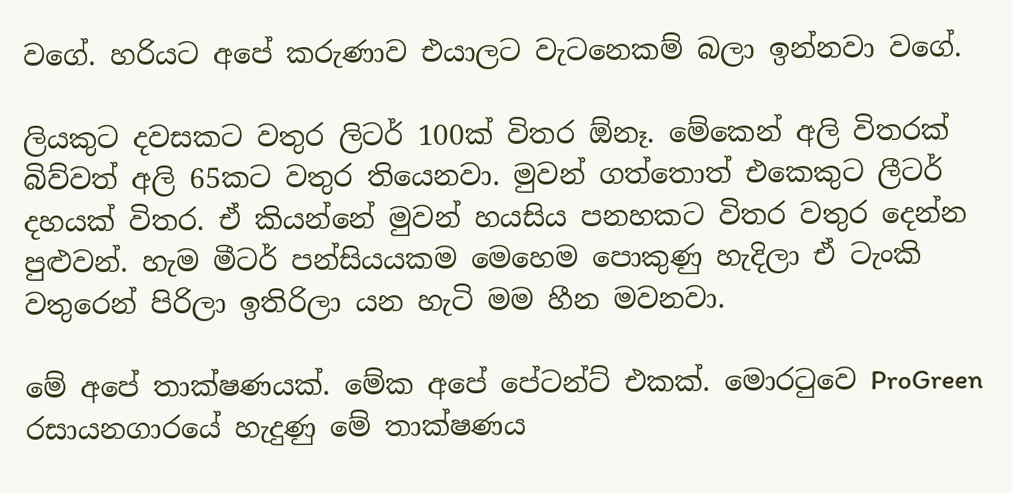වගේ. හරියට අපේ කරුණාව එයාලට වැටනෙකම් බලා ඉන්නවා වගේ.

ලියකුට දවසකට වතුර ලිටර් 100ක් විතර ඕනෑ. මේකෙන් අලි විතරක් බිව්වත් අලි 65කට වතුර තියෙනවා. මුවන් ගත්තොත් එකෙකුට ලීටර් දහයක් විතර. ඒ කියන්නේ මුවන් හයසිය පනහකට විතර වතුර දෙන්න පුළුවන්. හැම මීටර් පන්සියය‍කම මෙහෙම පොකුණු හැදිලා ඒ ටැංකි වතුරෙන් පිරිලා ඉතිරිලා යන හැටි මම හීන මවනවා.

මේ අපේ තාක්ෂණයක්. මේක අපේ පේටන්ට් එකක්. මොරටුවෙ ProGreen රසායනගාරයේ හැදුණු මේ තාක්ෂණය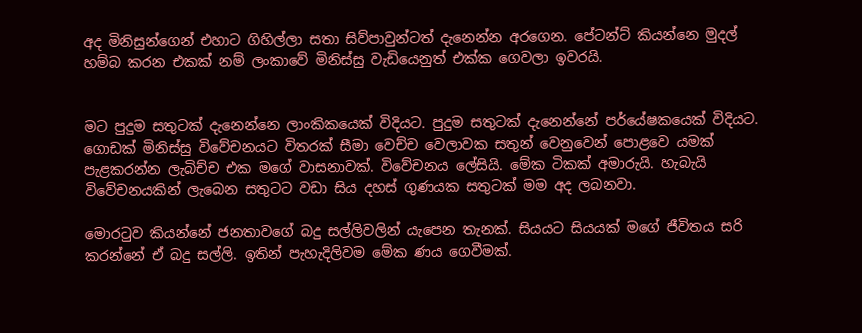අද මිනිසුන්ගෙන් එහාට ගිහිල්ලා සතා සිව්පාවුන්ටත් දැනෙන්න අරගෙන. පේටන්ට් කියන්නෙ මුදල් හම්බ කරන එකක් නම් ලංකාවේ මිනිස්සු වැඩියෙනුත් එක්ක ගෙවලා ඉවරයි.


මට පුදුම සතුටක් දැනෙන්නෙ ලාංකිකයෙක් විදියට. පුදුම සතුටක් දැනෙන්නේ පර්යේෂකයෙක් විදියට. ගොඩක් මිනිස්සු විවේචනයට විතරක් සීමා වෙච්ච වෙලාවක සතුන් වෙනුවෙන් පොළවෙ යමක් පැළකරන්න ලැබිච්ච එක මගේ වාසනාවක්. විවේචනය ලේසියි. මේක ටිකක් අමාරුයි. හැබැයි විවේචනයකින් ලැබෙන සතුටට වඩා සිය දහස් ගුණයක සතුටක් මම අද ලබනවා.

මොරටුව කියන්නේ ජනතාවගේ බදු සල්ලිවලින් යැපෙන තැනක්. සියයට සියයක් මගේ ජීවිතය සරි කරන්නේ ඒ බදු සල්ලි. ඉතින් පැහැදිලිවම මේක ණය ගෙවීමක්.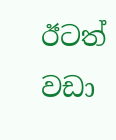ඊටත් වඩා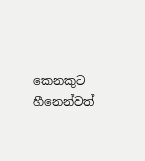කෙනකුට හීනෙන්වත්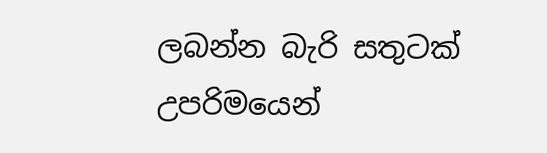ලබන්න බැරි සතුටක් උපරිමයෙන්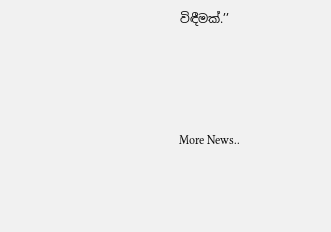විඳීමක්.’’




More News..